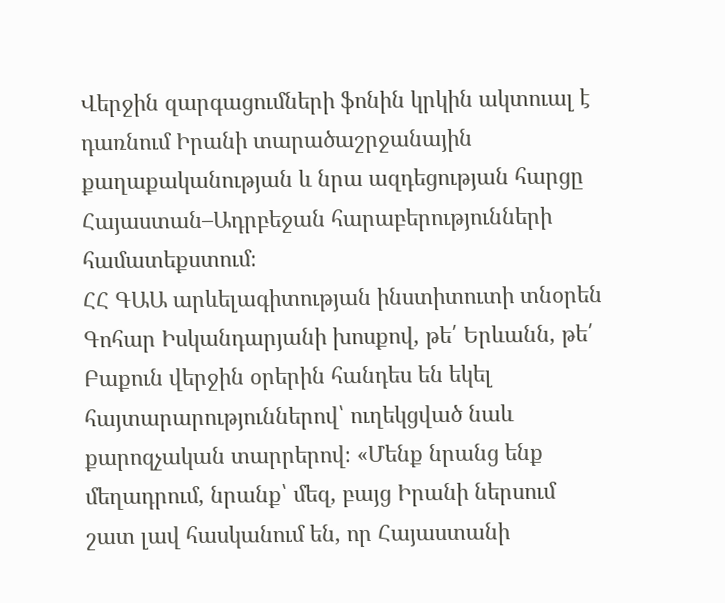Վերջին զարգացումների ֆոնին կրկին ակտուալ է դառնում Իրանի տարածաշրջանային քաղաքականության և նրա ազդեցության հարցը Հայաստան–Ադրբեջան հարաբերությունների համատեքստում։
ՀՀ ԳԱԱ արևելագիտության ինստիտուտի տնօրեն Գոհար Իսկանդարյանի խոսքով, թե՛ Երևանն, թե՛ Բաքուն վերջին օրերին հանդես են եկել հայտարարություններով՝ ուղեկցված նաև քարոզչական տարրերով։ «Մենք նրանց ենք մեղադրում, նրանք՝ մեզ, բայց Իրանի ներսում շատ լավ հասկանում են, որ Հայաստանի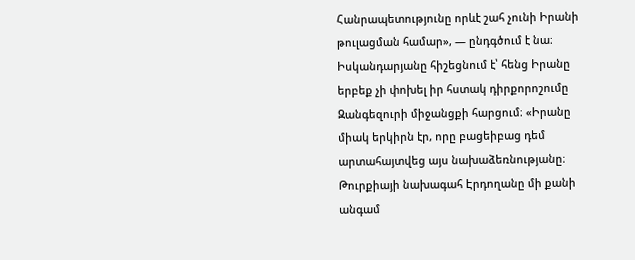Հանրապետությունը որևէ շահ չունի Իրանի թուլացման համար», — ընդգծում է նա։
Իսկանդարյանը հիշեցնում է՝ հենց Իրանը երբեք չի փոխել իր հստակ դիրքորոշումը Զանգեզուրի միջանցքի հարցում։ «Իրանը միակ երկիրն էր, որը բացեիբաց դեմ արտահայտվեց այս նախաձեռնությանը։ Թուրքիայի նախագահ Էրդողանը մի քանի անգամ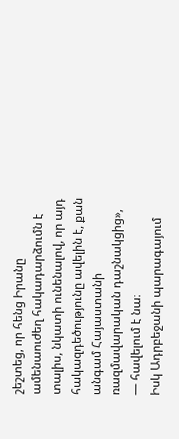շեշտեց, որ հենց Իրանը ամենաուժեղ հակադարձումն է տալիս, նկատի ունենալով, որ այդ հակազդեծությունը ավելին է, քան անգամ Հայաստանի ռազմավարական դաշնակցից», — հավելում է նա։
Իսկ Ադրբեջանի պարագայում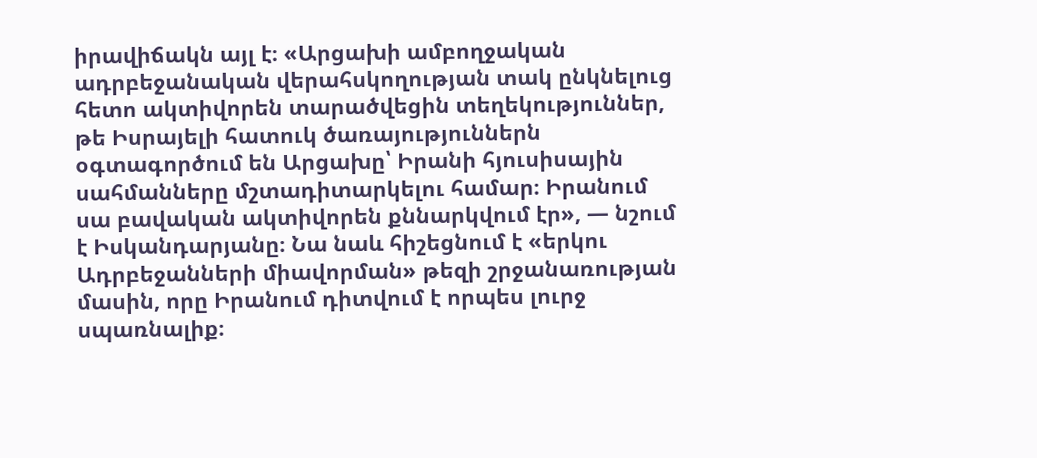իրավիճակն այլ է։ «Արցախի ամբողջական ադրբեջանական վերահսկողության տակ ընկնելուց հետո ակտիվորեն տարածվեցին տեղեկություններ, թե Իսրայելի հատուկ ծառայություններն օգտագործում են Արցախը՝ Իրանի հյուսիսային սահմանները մշտադիտարկելու համար։ Իրանում սա բավական ակտիվորեն քննարկվում էր», — նշում է Իսկանդարյանը։ Նա նաև հիշեցնում է «երկու Ադրբեջանների միավորման» թեզի շրջանառության մասին, որը Իրանում դիտվում է որպես լուրջ սպառնալիք։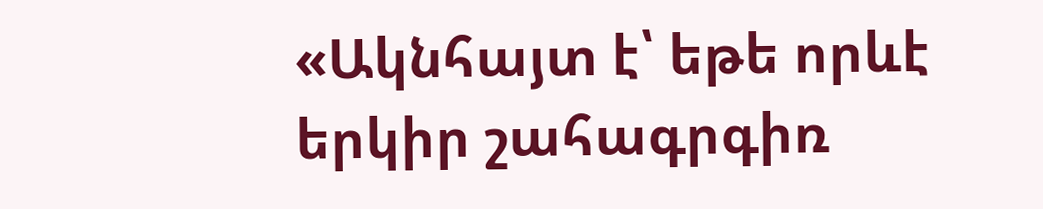«Ակնհայտ է՝ եթե որևէ երկիր շահագրգիռ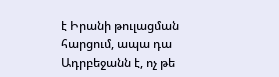է Իրանի թուլացման հարցում, ապա դա Ադրբեջանն է, ոչ թե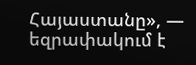Հայաստանը», — եզրափակում է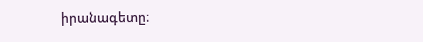իրանագետը։